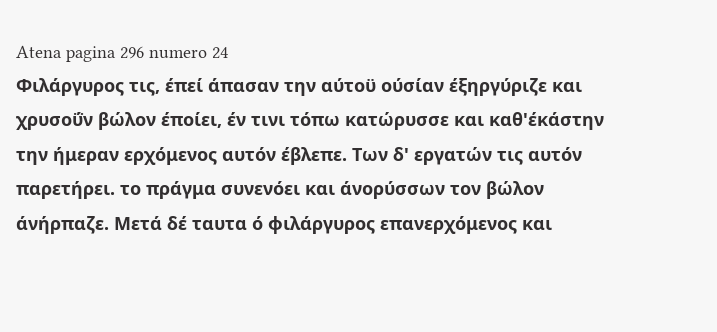Atena pagina 296 numero 24
Φιλάργυρος τις, έπεί άπασαν την αύτοϋ ούσίαν έξηργύριζε και χρυσοΰν βώλον έποίει, έν τινι τόπω κατώρυσσε και καθ'έκάστην την ήμεραν ερχόμενος αυτόν έβλεπε. Των δ' εργατών τις αυτόν παρετήρει. το πράγμα συνενόει και άνορύσσων τον βώλον άνήρπαζε. Μετά δέ ταυτα ό φιλάργυρος επανερχόμενος και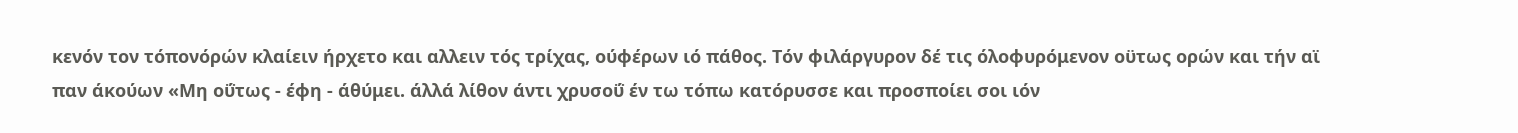κενόν τον τόπονόρών κλαίειν ήρχετο και αλλειν τός τρίχας, ούφέρων ιό πάθος. Τόν φιλάργυρον δέ τις όλοφυρόμενον οϋτως ορών και τήν αϊ παν άκούων «Μη οΰτως - έφη - άθύμει. άλλά λίθον άντι χρυσοΰ έν τω τόπω κατόρυσσε και προσποίει σοι ιόν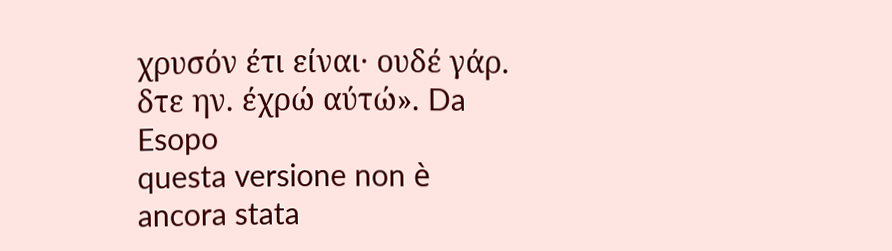χρυσόν έτι είναι· ουδέ γάρ. δτε ην. έχρώ αύτώ». Da Esopo
questa versione non è ancora stata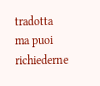tradotta ma puoi richiederne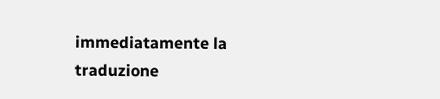immediatamente la traduzione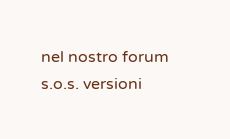nel nostro forum s.o.s. versioni